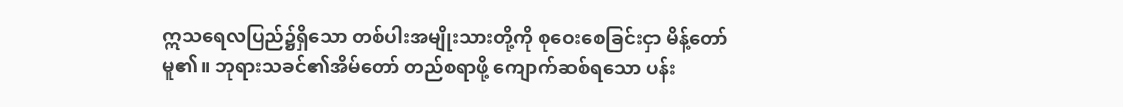ဣသရေလပြည်၌ရှိသော တစ်ပါးအမျိုးသားတို့ကို စုဝေးစေခြင်းငှာ မိန့်တော်မူ၏။ ဘုရားသခင်၏အိမ်တော် တည်စရာဖို့ ကျောက်ဆစ်ရသော ပန်း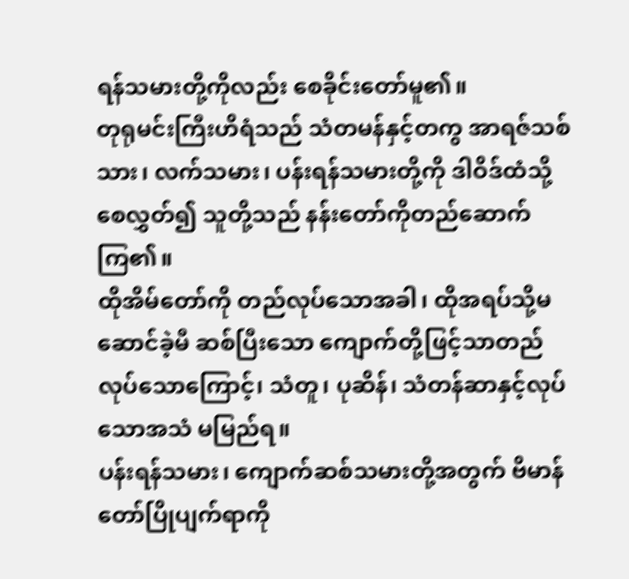ရန်သမားတို့ကိုလည်း စေခိုင်းတော်မူ၏။
တုရုမင်းကြီးဟိရံသည် သံတမန်နှင့်တကွ အာရဇ်သစ်သား၊ လက်သမား၊ ပန်းရန်သမားတို့ကို ဒါဝိဒ်ထံသို့စေလွှတ်၍ သူတို့သည် နန်းတော်ကိုတည်ဆောက်ကြ၏။
ထိုအိမ်တော်ကို တည်လုပ်သောအခါ၊ ထိုအရပ်သို့မဆောင်ခဲ့မီ ဆစ်ပြီးသော ကျောက်တို့ဖြင့်သာတည်လုပ်သောကြောင့်၊ သံတူ၊ ပုဆိန်၊ သံတန်ဆာနှင့်လုပ်သောအသံ မမြည်ရ။
ပန်းရန်သမား၊ ကျောက်ဆစ်သမားတို့အတွက် ဗိမာန်တော်ပြိုပျက်ရာကို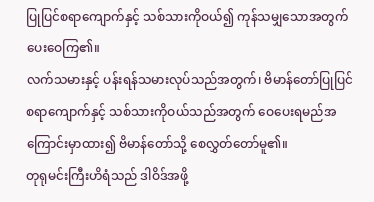ပြုပြင်စရာကျောက်နှင့် သစ်သားကိုဝယ်၍ ကုန်သမျှသောအတွက် ပေးဝေကြ၏။
လက်သမားနှင့် ပန်းရန်သမားလုပ်သည်အတွက်၊ ဗိမာန်တော်ပြုပြင်စရာကျောက်နှင့် သစ်သားကိုဝယ်သည်အတွက် ဝေပေးရမည်အကြောင်းမှာထား၍ ဗိမာန်တော်သို့ စေလွှတ်တော်မူ၏။
တုရုမင်းကြီးဟိရံသည် ဒါဝိဒ်အဖို့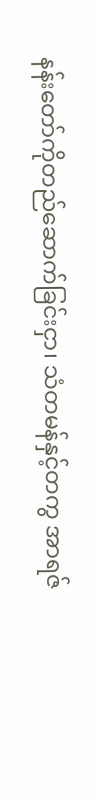နန်းတော်ကိုတည်ဆောက်ခြင်းငှာ၊ သံတမန်နှင့်တကွ အာရဇ်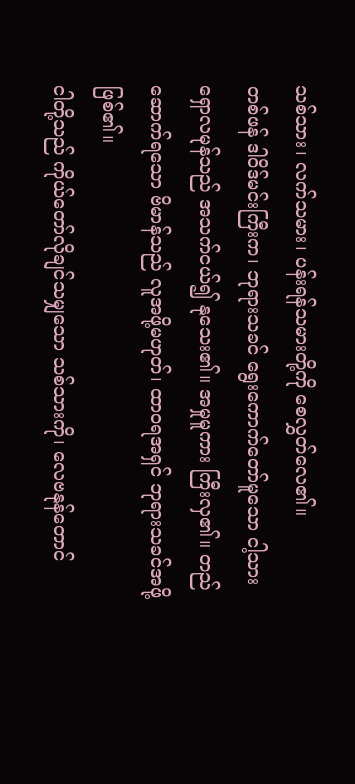သစ်သား၊ လက်သမား၊ ပန်းရန်သမားတို့ကို စေလွှတ်လေ၏။
တစ်ဖန် ဒါဝိဒ်မင်းကြီးက၊ ဘုရားသခင် ရွေးကောက်တော်မူသော ငါ့သားရှောလမုန်သည် အသက်ငယ်၍ နုသေး၏။ အမှုမူကား ကြီးလှ၏။ တည်ဆောက်ရသော ဗိမာန်သည် လူအဖို့မဟုတ်၊ ထာဝရအရှင် ဘုရားသခင်အဖို့ ဖြစ်၏။
ငါတို့သည် ကိုယ်တော်လိုချင်သမျှသော သစ်သားကို၊ လေဗနုန်တောင်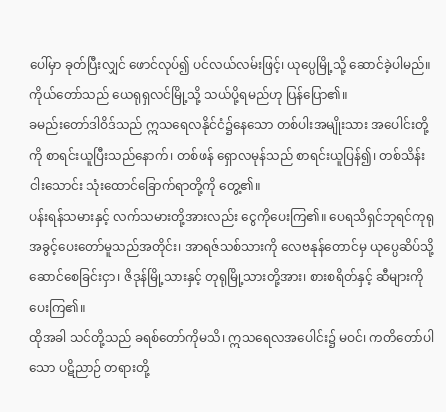ပေါ်မှာ ခုတ်ပြီးလျှင် ဖောင်လုပ်၍ ပင်လယ်လမ်းဖြင့်၊ ယုပ္ပေမြို့သို့ ဆောင်ခဲ့ပါမည်။ ကိုယ်တော်သည် ယေရုရှလင်မြို့သို့ သယ်ပို့ရမည်ဟု ပြန်ပြော၏။
ခမည်းတော်ဒါဝိဒ်သည် ဣသရေလနိုင်ငံ၌နေသော တစ်ပါးအမျိုးသား အပေါင်းတို့ကို စာရင်းယူပြီးသည်နောက်၊ တစ်ဖန် ရှောလမုန်သည် စာရင်းယူပြန်၍၊ တစ်သိန်းငါးသောင်း သုံးထောင်ခြောက်ရာတို့ကို တွေ့၏။
ပန်းရန်သမားနှင့် လက်သမားတို့အားလည်း ငွေကိုပေးကြ၏။ ပေရသိရှင်ဘုရင်ကုရု အခွင့်ပေးတော်မူသည်အတိုင်း၊ အာရဇ်သစ်သားကို လေဗနုန်တောင်မှ ယုပ္ပေဆိပ်သို့ ဆောင်စေခြင်းငှာ၊ ဇိဒုန်မြို့သားနှင့် တုရုမြို့သားတို့အား၊ စားစရိတ်နှင့် ဆီများကို ပေးကြ၏။
ထိုအခါ သင်တို့သည် ခရစ်တော်ကိုမသိ၊ ဣသရေလအပေါင်း၌ မဝင်၊ ကတိတော်ပါသော ပဋိညာဉ် တရားတို့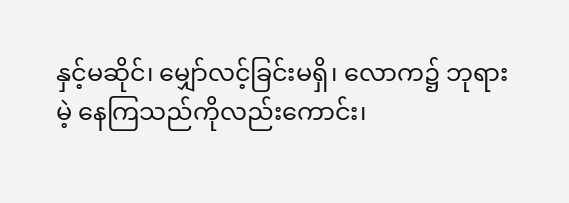နှင့်မဆိုင်၊ မျှော်လင့်ခြင်းမရှိ၊ လောက၌ ဘုရားမဲ့ နေကြသည်ကိုလည်းကောင်း၊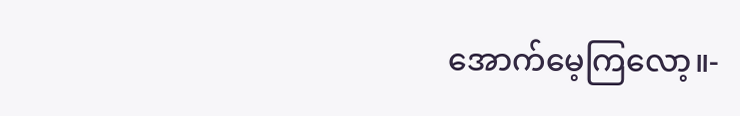အောက်မေ့ကြလော့။-